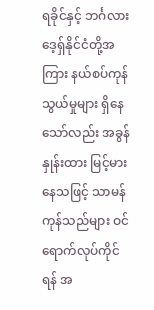ရခိုင်နှင့် ဘင်္ဂလားဒေ့ရှ်နိုင်ငံတို့အကြား နယ်စပ်ကုန်သွယ်မှုများ ရှိနေသော်လည်း အခွန်နှုန်းထား မြင့်မားနေသဖြင့် သာမန်ကုန်သည်များ ဝင်ရောက်လုပ်ကိုင်ရန် အ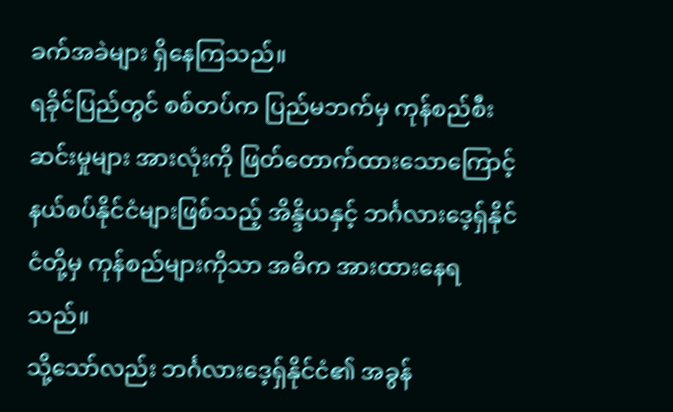ခက်အခဲများ ရှိနေကြသည်။
ရခိုင်ပြည်တွင် စစ်တပ်က ပြည်မဘက်မှ ကုန်စည်စီးဆင်းမှုများ အားလုံးကို ဖြတ်တောက်ထားသောကြောင့် နယ်စပ်နိုင်ငံများဖြစ်သည့် အိန္ဒိယနှင့် ဘင်္ဂလားဒေ့ရှ်နိုင်ငံတို့မှ ကုန်စည်များကိုသာ အဓိက အားထားနေရသည်။
သို့သော်လည်း ဘင်္ဂလားဒေ့ရှ်နိုင်ငံ၏ အခွန်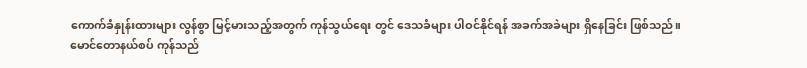ကောက်ခံနှုန်းထားများ လွန်စွာ မြင့်မားသည့်အတွက် ကုန်သွယ်ရေး တွင် ဒေသခံများ ပါဝင်နိုင်ရန် အခက်အခဲများ ရှိနေခြင်း ဖြစ်သည်။
မောင်တောနယ်စပ် ကုန်သည်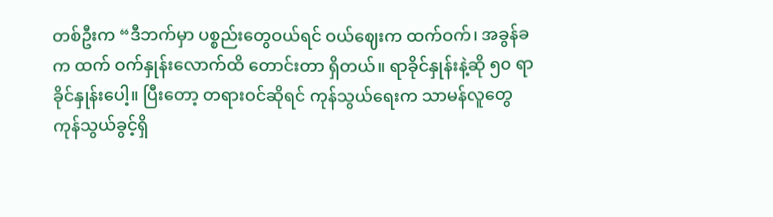တစ်ဦးက “ဒီဘက်မှာ ပစ္စည်းတွေဝယ်ရင် ဝယ်ဈေးက ထက်ဝက်၊ အခွန်ခက ထက် ဝက်နှုန်းလောက်ထိ တောင်းတာ ရှိတယ်။ ရာခိုင်နှုန်းနဲ့ဆို ၅၀ ရာခိုင်နှုန်းပေါ့။ ပြီးတော့ တရားဝင်ဆိုရင် ကုန်သွယ်ရေးက သာမန်လူတွေ ကုန်သွယ်ခွင့်ရှိ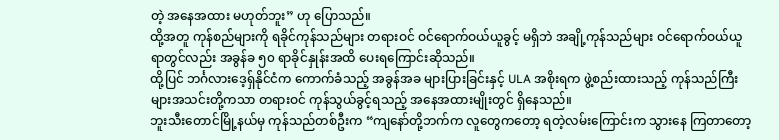တဲ့ အနေအထား မဟုတ်ဘူး” ဟု ပြောသည်။
ထို့အတူ ကုန်စည်များကို ရခိုင်ကုန်သည်များ တရားဝင် ဝင်ရောက်ဝယ်ယူခွင့် မရှိဘဲ အချို့ကုန်သည်များ ဝင်ရောက်ဝယ်ယူရာတွင်လည်း အခွန်ခ ၅၀ ရာခိုင်နှုန်းအထိ ပေးရကြောင်းဆိုသည်။
ထို့ပြင် ဘင်္ဂလားဒေ့ရှ်နိုင်ငံက ကောက်ခံသည့် အခွန်အခ များပြားခြင်းနှင့် ULA အစိုးရက ဖွဲ့စည်းထားသည့် ကုန်သည်ကြီးများအသင်းတို့ကသာ တရားဝင် ကုန်သွယ်ခွင့်ရသည့် အနေအထားမျိုးတွင် ရှိနေသည်။
ဘူးသီးတောင်မြို့နယ်မှ ကုန်သည်တစ်ဦးက “ကျနော်တို့ဘက်က လူတွေကတော့ ရတဲ့လမ်းကြောင်းက သွားနေ ကြတာတော့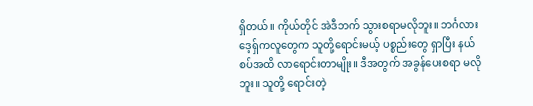ရှိတယ်။ ကိုယ်တိုင် အဲဒီဘက် သွားစရာမလိုဘူး။ ဘင်္ဂလားဒေ့ရှ်ကလူတွေက သူတို့ရောင်းမယ့် ပစ္စည်းတွေ ရှာပြီး နယ်စပ်အထိ လာရောင်းတာမျိုး။ ဒီအတွက် အခွန်ပေးစရာ မလိုဘူး။ သူတို့ ရောင်းတဲ့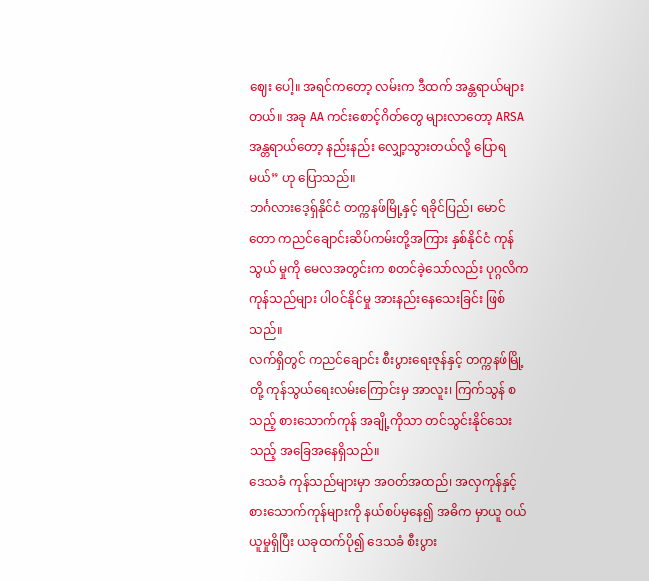ဈေး ပေါ့။ အရင်ကတော့ လမ်းက ဒီထက် အန္တရာယ်များတယ်။ အခု AA ကင်းစောင့်ဂိတ်တွေ များလာတော့ ARSA အန္တရာယ်တော့ နည်းနည်း လျှော့သွားတယ်လို့ ပြောရမယ်” ဟု ပြောသည်။
ဘင်္ဂလားဒေ့ရှ်နိုင်ငံ တက္ကနဖ်မြို့နှင့် ရခိုင်ပြည်၊ မောင်တော ကညင်ချောင်းဆိပ်ကမ်းတို့အကြား နှစ်နိုင်ငံ ကုန်သွယ် မှုကို မေလအတွင်းက စတင်ခဲ့သော်လည်း ပုဂ္ဂလိက ကုန်သည်များ ပါဝင်နိုင်မှု အားနည်းနေသေးခြင်း ဖြစ်သည်။
လက်ရှိတွင် ကညင်ချောင်း စီးပွားရေးဇုန်နှင့် တက္ကနဖ်မြို့တို့ ကုန်သွယ်ရေးလမ်းကြောင်းမှ အာလူး၊ ကြက်သွန် စသည့် စားသောက်ကုန် အချို့ကိုသာ တင်သွင်းနိုင်သေးသည့် အခြေအနေရှိသည်။
ဒေသခံ ကုန်သည်များမှာ အဝတ်အထည်၊ အလှကုန်နှင့် စားသောက်ကုန်များကို နယ်စပ်မှနေ၍ အဓိက မှာယူ ဝယ်ယူမှုရှိပြီး ယခုထက်ပို၍ ဒေသခံ စီးပွား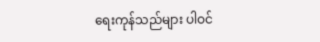ရေးကုန်သည်များ ပါဝင်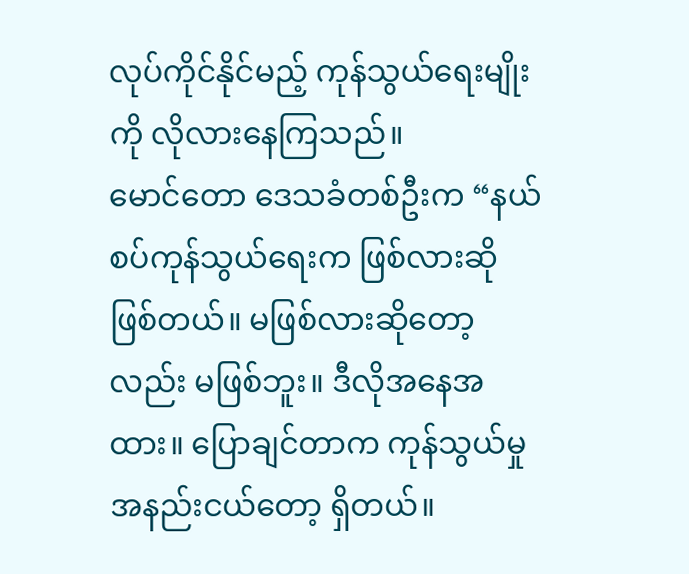လုပ်ကိုင်နိုင်မည့် ကုန်သွယ်ရေးမျိုးကို လိုလားနေကြသည်။
မောင်တော ဒေသခံတစ်ဦးက “နယ်စပ်ကုန်သွယ်ရေးက ဖြစ်လားဆို ဖြစ်တယ်။ မဖြစ်လားဆိုတော့လည်း မဖြစ်ဘူး။ ဒီလိုအနေအထား။ ပြောချင်တာက ကုန်သွယ်မှု အနည်းငယ်တော့ ရှိတယ်။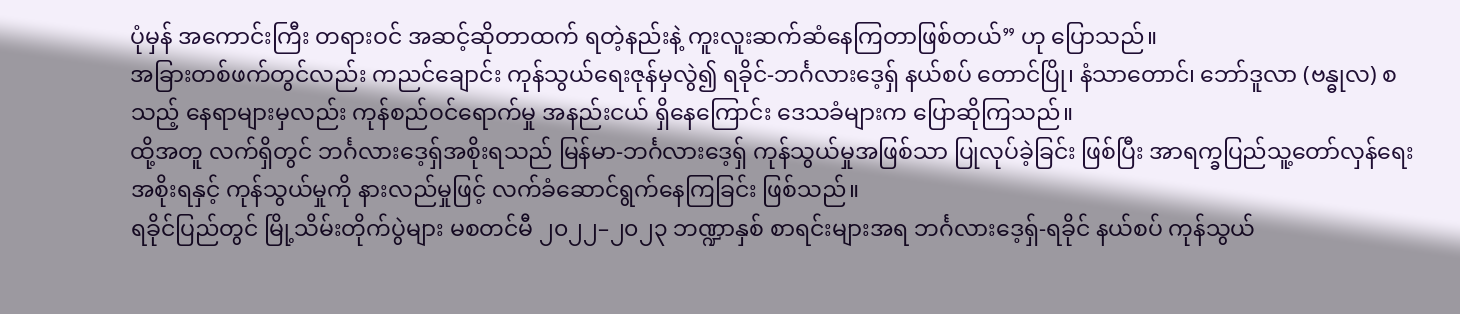ပုံမှန် အကောင်းကြီး တရားဝင် အဆင့်ဆိုတာထက် ရတဲ့နည်းနဲ့ ကူးလူးဆက်ဆံနေကြတာဖြစ်တယ်” ဟု ပြောသည်။
အခြားတစ်ဖက်တွင်လည်း ကညင်ချောင်း ကုန်သွယ်ရေးဇုန်မှလွဲ၍ ရခိုင်-ဘင်္ဂလားဒေ့ရှ် နယ်စပ် တောင်ပြို၊ နံသာတောင်၊ ဘော်ဒူလာ (ဗန္ဓုလ) စသည့် နေရာများမှလည်း ကုန်စည်ဝင်ရောက်မှု အနည်းငယ် ရှိနေကြောင်း ဒေသခံများက ပြောဆိုကြသည်။
ထို့အတူ လက်ရှိတွင် ဘင်္ဂလားဒေ့ရှ်အစိုးရသည် မြန်မာ-ဘင်္ဂလားဒေ့ရှ် ကုန်သွယ်မှုအဖြစ်သာ ပြုလုပ်ခဲ့ခြင်း ဖြစ်ပြီး အာရက္ခပြည်သူ့တော်လှန်ရေး အစိုးရနှင့် ကုန်သွယ်မှုကို နားလည်မှုဖြင့် လက်ခံဆောင်ရွက်နေကြခြင်း ဖြစ်သည်။
ရခိုင်ပြည်တွင် မြို့သိမ်းတိုက်ပွဲများ မစတင်မီ ၂၀၂၂–၂၀၂၃ ဘဏ္ဍာနှစ် စာရင်းများအရ ဘင်္ဂလားဒေ့ရှ်-ရခိုင် နယ်စပ် ကုန်သွယ်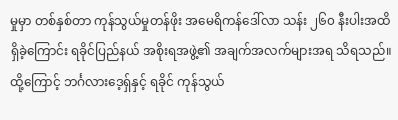မှုမှာ တစ်နှစ်တာ ကုန်သွယ်မှုတန်ဖိုး အမေရိကန်ဒေါ်လာ သန်း ၂၆၀ နီးပါးအထိ ရှိခဲ့ကြောင်း ရခိုင်ပြည်နယ် အစိုးရအဖွဲ့၏ အချက်အလက်များအရ သိရသည်။
ထို့ကြောင့် ဘင်္ဂလားဒေ့ရှ်နှင့် ရခိုင် ကုန်သွယ်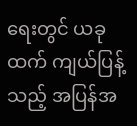ရေးတွင် ယခုထက် ကျယ်ပြန့်သည့် အပြန်အ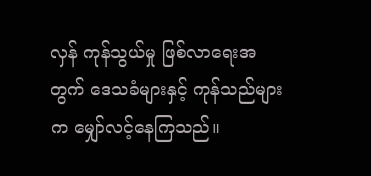လှန် ကုန်သွယ်မှု ဖြစ်လာရေးအတွက် ဒေသခံများနှင့် ကုန်သည်များက မျှော်လင့်နေကြသည်။